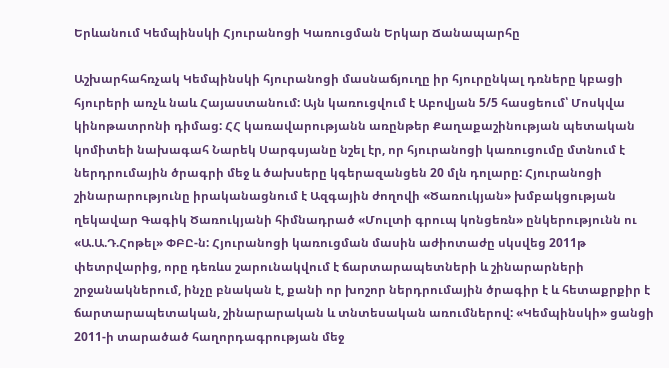Երևանում Կեմպինսկի Հյուրանոցի Կառուցման Երկար Ճանապարհը

Աշխարհահռչակ Կեմպինսկի հյուրանոցի մասնաճյուղը իր հյուրընկալ դռները կբացի հյուրերի առչև նաև Հայաստանում: Այն կառուցվում է Աբովյան 5/5 հասցեում՝ Մոսկվա կինոթատրոնի դիմաց: ՀՀ կառավարությանն առընթեր Քաղաքաշինության պետական կոմիտեի նախագահ Նարեկ Սարգսյանը նշել էր, որ հյուրանոցի կառուցումը մտնում է ներդրումային ծրագրի մեջ և ծախսերը կգերազանցեն 20 մլն դոլարը: Հյուրանոցի շինարարությունը իրականացնում է Ազգային ժողովի «Ծառուկյան» խմբակցության ղեկավար Գագիկ Ծառուկյանի հիմնադրած «Մուլտի գրուպ կոնցեռն» ընկերությունն ու «Ա.Ա.Դ.Հոթել» ՓԲԸ-ն: Հյուրանոցի կառուցման մասին աժիոտաժը սկսվեց 2011թ փետրվարից, որը դեռևս շարունակվում է ճարտարապետների և շինարարների շրջանակներում, ինչը բնական է, քանի որ խոշոր ներդրումային ծրագիր է և հետաքրքիր է ճարտարապետական, շինարարական և տնտեսական առումներով: «Կեմպինսկի» ցանցի 2011-ի տարածած հաղորդագրության մեջ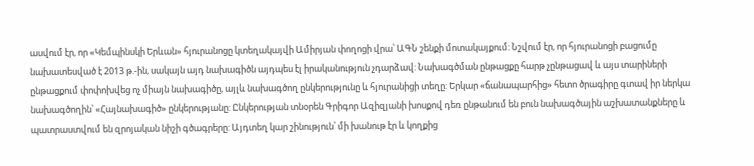ասվում էր, որ «Կեմպինսկի Երևան» հյուրանոցը կտեղակայվի Ամիրյան փողոցի վրա՝ ԱԳՆ շենքի մոտակայքում: Նշվում էր, որ հյուրանոցի բացումը նախատեսված է 2013 թ.-ին, սակայն այդ նախագիծն այդպես էլ իրականություն չդարձավ: Նախագծման ընթացքը հարթ չընթացավ և այս տարիների ընթացքում փոփոխվեց ոչ միայն նախագիծը, այլև նախագծող ընկերությունը և հյուրանիցի տեղը: Երկար «ճանապարհից» հետո ծրագիրը գտավ իր ներկա նախագծողին՝ «Հայնախագիծ» ընկերությանը: Ընկերության տնօրեն Գրիգոր Ազիզյանի խոսքով դեռ ընթանում են բուն նախագծային աշխատանքները և պատրաստվում են զրոյական նիշի գծագրերը: Այդտեղ կար շինություն՝ մի խանութ էր և կողքից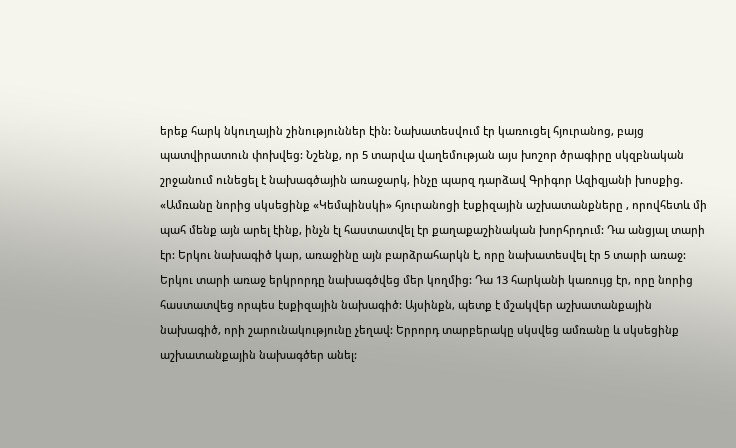երեք հարկ նկուղային շինություններ էին: Նախատեսվում էր կառուցել հյուրանոց, բայց պատվիրատուն փոխվեց: Նշենք, որ 5 տարվա վաղեմության այս խոշոր ծրագիրը սկզբնական շրջանում ունեցել է նախագծային առաջարկ, ինչը պարզ դարձավ Գրիգոր Ազիզյանի խոսքից. «Ամռանը նորից սկսեցինք «Կեմպինսկի» հյուրանոցի էսքիզային աշխատանքները , որովհետև մի պահ մենք այն արել էինք, ինչն էլ հաստատվել էր քաղաքաշինական խորհրդում: Դա անցյալ տարի էր: Երկու նախագիծ կար, առաջինը այն բարձրահարկն է, որը նախատեսվել էր 5 տարի առաջ: Երկու տարի առաջ երկրորդը նախագծվեց մեր կողմից: Դա 13 հարկանի կառույց էր, որը նորից հաստատվեց որպես էսքիզային նախագիծ: Այսինքն, պետք է մշակվեր աշխատանքային նախագիծ, որի շարունակությունը չեղավ: Երրորդ տարբերակը սկսվեց ամռանը և սկսեցինք աշխատանքային նախագծեր անել: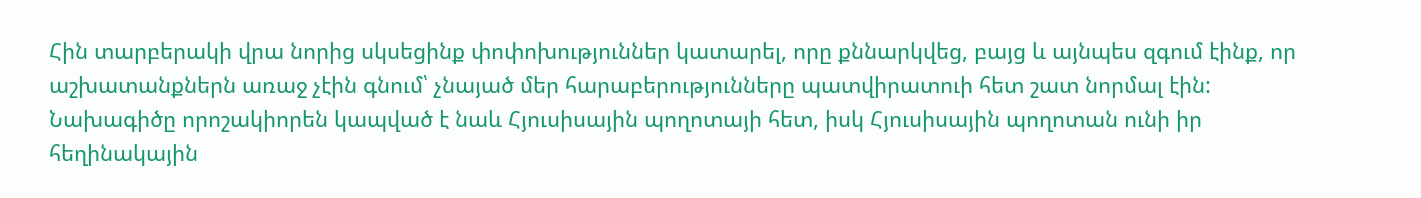Հին տարբերակի վրա նորից սկսեցինք փոփոխություններ կատարել, որը քննարկվեց, բայց և այնպես զգում էինք, որ աշխատանքներն առաջ չէին գնում՝ չնայած մեր հարաբերությունները պատվիրատուի հետ շատ նորմալ էին: Նախագիծը որոշակիորեն կապված է նաև Հյուսիսային պողոտայի հետ, իսկ Հյուսիսային պողոտան ունի իր հեղինակային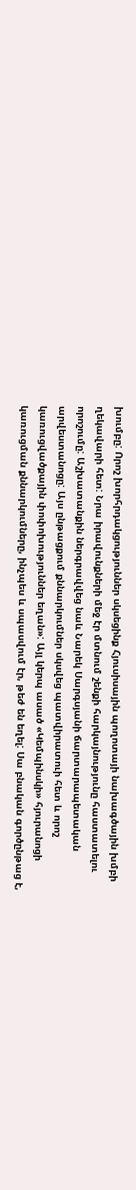խումբը: Որոշ խորհրդակցություններ սկսեցինք Հյուսիսային պողոտայի նախագծային խմբի ղեկավարի հետ: Նրա իրավունքների մեջ էր մտնում շենքի հարկայնությունը հաստատելու որոշումը: Աշխատանքին ներգրավվեց նաև Նարեկ Սարգսյանի ճարտարապետական արվեստանոցը: Այս ընթացքում քննարկումներ սկսվեց պատվիրատուի հետ և որոշ կառուցվածքային փոփոխություններ եղան»: Այլ կերպ ասած «Կեմպինսկի» հյուրանոցի կառուցման քննարկումները, ինչպես և սպասվում էր, թեժ են եղել: Սա բնական գործընթաց է,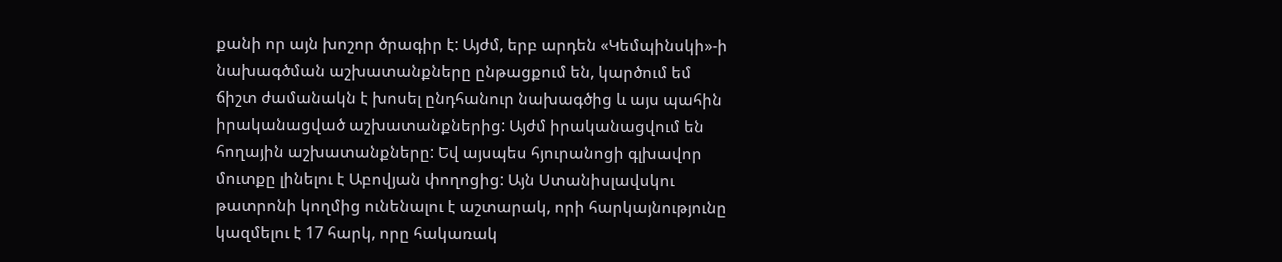քանի որ այն խոշոր ծրագիր է: Այժմ, երբ արդեն «Կեմպինսկի»-ի նախագծման աշխատանքները ընթացքում են, կարծում եմ ճիշտ ժամանակն է խոսել ընդհանուր նախագծից և այս պահին իրականացված աշխատանքներից: Այժմ իրականացվում են հողային աշխատանքները: Եվ այսպես հյուրանոցի գլխավոր մուտքը լինելու է Աբովյան փողոցից: Այն Ստանիսլավսկու թատրոնի կողմից ունենալու է աշտարակ, որի հարկայնությունը կազմելու է 17 հարկ, որը հակառակ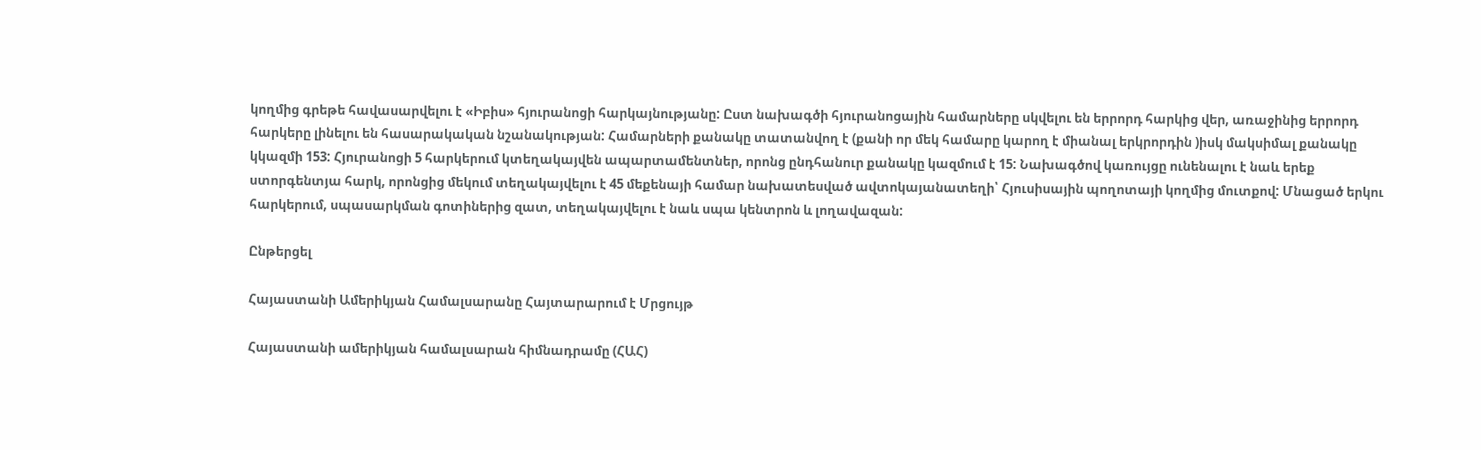կողմից գրեթե հավասարվելու է «Իբիս» հյուրանոցի հարկայնությանը: Ըստ նախագծի հյուրանոցային համարները սկվելու են երրորդ հարկից վեր, առաջինից երրորդ հարկերը լինելու են հասարակական նշանակության: Համարների քանակը տատանվող է (քանի որ մեկ համարը կարող է միանալ երկրորդին )իսկ մակսիմալ քանակը կկազմի 153: Հյուրանոցի 5 հարկերում կտեղակայվեն ապարտամենտներ, որոնց ընդհանուր քանակը կազմում է 15: Նախագծով կառույցը ունենալու է նաև երեք ստորգենտյա հարկ, որոնցից մեկում տեղակայվելու է 45 մեքենայի համար նախատեսված ավտոկայանատեղի՝ Հյուսիսային պողոտայի կողմից մուտքով: Մնացած երկու հարկերում, սպասարկման գոտիներից զատ, տեղակայվելու է նաև սպա կենտրոն և լողավազան:

Ընթերցել

Հայաստանի Ամերիկյան Համալսարանը Հայտարարում է Մրցույթ

Հայաստանի ամերիկյան համալսարան հիմնադրամը (ՀԱՀ)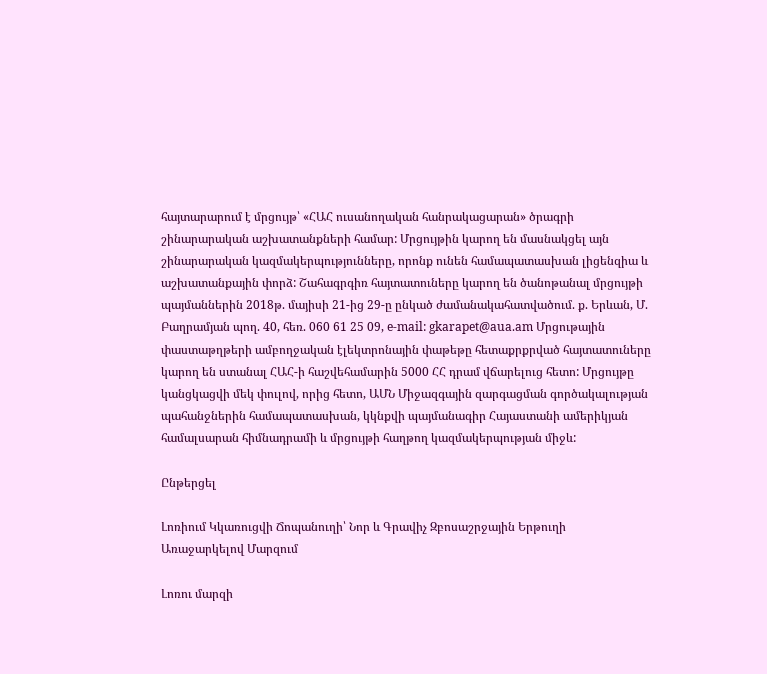հայտարարում է մրցույթ՝ «ՀԱՀ ուսանողական հանրակացարան» ծրագրի շինարարական աշխատանքների համար: Մրցույթին կարող են մասնակցել այն շինարարական կազմակերպությունները, որոնք ունեն համապատասխան լիցենզիա և աշխատանքային փորձ: Շահագրգիռ հայտատուները կարող են ծանոթանալ մրցույթի պայմաններին 2018թ. մայիսի 21-ից 29-ը ընկած ժամանակահատվածում. ք. Երևան, Մ. Բաղրամյան պող. 40, հեռ. 060 61 25 09, e-mail: gkarapet@aua.am Մրցութային փաստաթղթերի ամբողջական էլեկտրոնային փաթեթը հետաքրքրված հայտատուները կարող են ստանալ ՀԱՀ-ի հաշվեհամարին 5000 ՀՀ դրամ վճարելուց հետո: Մրցույթը կանցկացվի մեկ փուլով, որից հետո, ԱՄՆ Միջազգային զարգացման գործակալության պահանջներին համապատասխան, կկնքվի պայմանագիր Հայաստանի ամերիկյան համալսարան հիմնադրամի և մրցույթի հաղթող կազմակերպության միջև:

Ընթերցել

Լոռիում Կկառուցվի Ճոպանուղի՝ Նոր և Գրավիչ Զբոսաշրջային Երթուղի Առաջարկելով Մարզում

Լոռու մարզի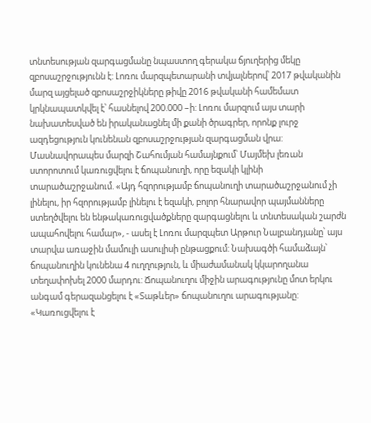տնտեսության զարգացմանը նպաստող գերակա ճյուղերից մեկը զբոսաշրջությունն է: Լոռու մարզպետարանի տվյալներով՝ 2017 թվականին մարզ այցելած զբոսաշրջիկները թիվը 2016 թվականի համեմատ կրկնապատկվել է՝ հասնելով 200.000 –ի: Լոռու մարզում այս տարի նախատեսված են իրականացնել մի քանի ծրագրեր, որոնք լուրջ ազդեցություն կունենան զբոսաշրջության զարգացման վրա: Մասնավորապես մարզի Շահումյան համայնքում՝ Մայմեխ լեռան ստորոտում կառուցվելու է ճոպանուղի, որը եզակի կլինի տարածաշրջանում. «Այդ հզորությամբ ճոպանուղի տարածաշրջանում չի լինելու, իր հզորությամբ լինելու է եզակի, բոլոր հնարավոր պայմանները ստեղծվելու են ենթակառուցվածքները զարգացնելու և տնտեսական շարժն ապահովելու համար», - ասել է Լոռու մարզպետ Արթուր Նալբանդյանը՝ այս տարվա առաջին մամուլի ասուլիսի ընթացքում: Նախագծի համաձայն՝ ճոպանուղին կունենա 4 ուղղություն, և միաժամանակ կկարողանա տեղափոխել 2000 մարդու: Ճոպանուղու միջին արագությունը մոտ երկու անգամ գերազանցելու է «Տաթևեր» ճոպանուղու արագությանը: «Կառուցվելու է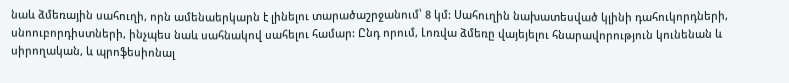նաև ձմեռային սահուղի, որն ամենաերկարն է լինելու տարածաշրջանում՝ 8 կմ: Սահուղին նախատեսված կլինի դահուկորդների, սնոուբորդիստների, ինչպես նաև սահնակով սահելու համար: Ընդ որում, Լոռվա ձմեռը վայեյելու հնարավորություն կունենան և սիրողական, և պրոֆեսիոնալ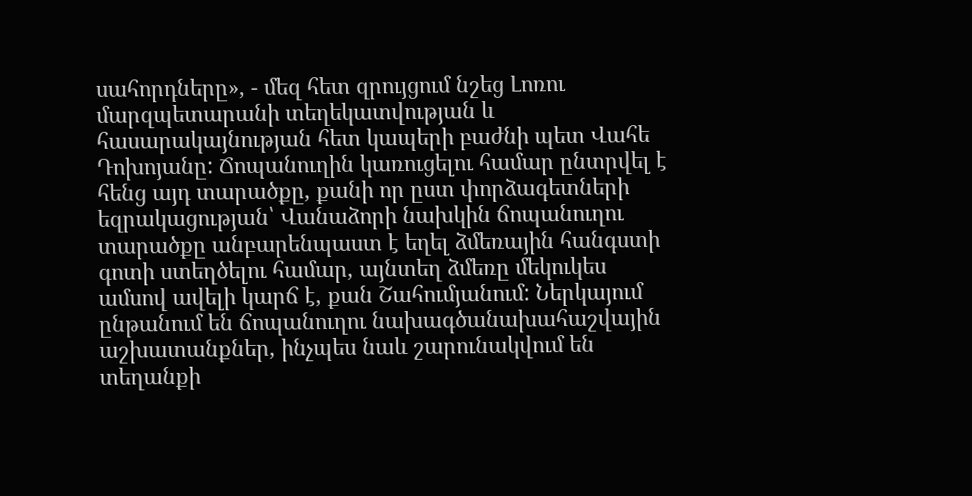սահորդները», - մեզ հետ զրույցում նշեց Լոռու մարզպետարանի տեղեկատվության և հասարակայնության հետ կապերի բաժնի պետ Վահե Դոխոյանը: Ճոպանուղին կառուցելու համար ընտրվել է հենց այդ տարածքը, քանի որ ըստ փորձագետների եզրակացության՝ Վանաձորի նախկին ճոպանուղու տարածքը անբարենպաստ է եղել ձմեռային հանգստի գոտի ստեղծելու համար, այնտեղ ձմեռը մեկուկես ամսով ավելի կարճ է, քան Շահումյանում: Ներկայում ընթանում են ճոպանուղու նախագծանախահաշվային աշխատանքներ, ինչպես նաև շարունակվում են տեղանքի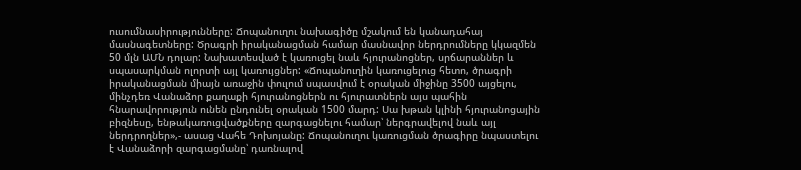ուսումնասիրությունները: Ճոպանուղու նախագիծը մշակում են կանադահայ մասնագետները: Ծրագրի իրականացման համար մասնավոր ներդրումները կկազմեն 50 մլն ԱՄՆ դոլար: Նախատեսված է կառուցել նաև հյուրանոցներ, սրճարաններ և սպասարկման ոլորտի այլ կառույցներ: «Ճոպանուղին կառուցելուց հետո, ծրագրի իրականացման միայն առաջին փուլում սպասվում է օրական միջինը 3500 այցելու, մինչդեռ Վանաձոր քաղաքի հյուրանոցներն ու հյուրատներն այս պահին հնարավորություն ունեն ընդունել օրական 1500 մարդ: Սա խթան կլինի հյուրանոցային բիզնեսը, ենթակառուցվածքները զարգացնելու համար՝ ներգրավելով նաև այլ ներդրողներ»,- ասաց Վահե Դոխոյանը: Ճոպանուղու կառուցման ծրագիրը նպաստելու է Վանաձորի զարգացմանը՝ դառնալով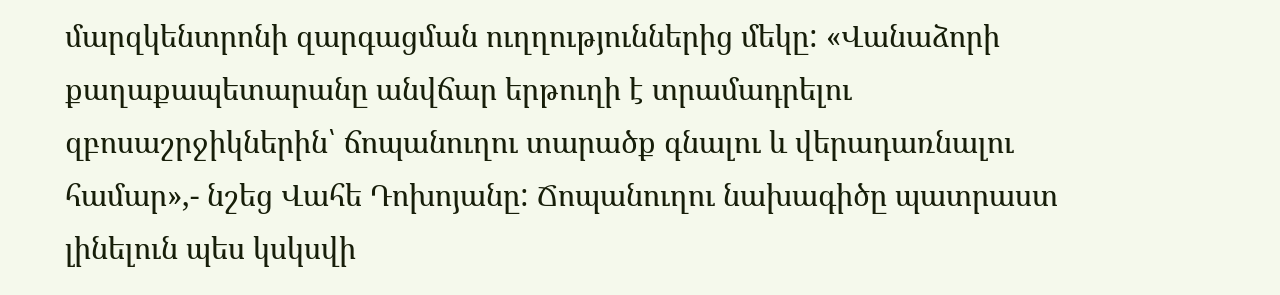մարզկենտրոնի զարգացման ուղղություններից մեկը: «Վանաձորի քաղաքապետարանը անվճար երթուղի է տրամադրելու զբոսաշրջիկներին՝ ճոպանուղու տարածք գնալու և վերադառնալու համար»,- նշեց Վահե Դոխոյանը: Ճոպանուղու նախագիծը պատրաստ լինելուն պես կսկսվի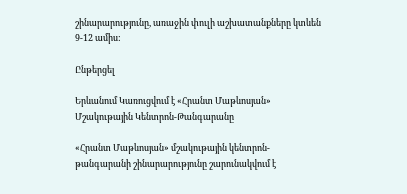շինարարությունը, առաջին փուլի աշխատանքները կտևեն 9-12 ամիս:

Ընթերցել

Երևանում Կառուցվում է «Հրանտ Մաթևոսյան» Մշակութային Կենտրոն-Թանգարանը

«Հրանտ Մաթևոսյան» մշակութային կենտրոն-թանգարանի շինարարությունը շարունակվում է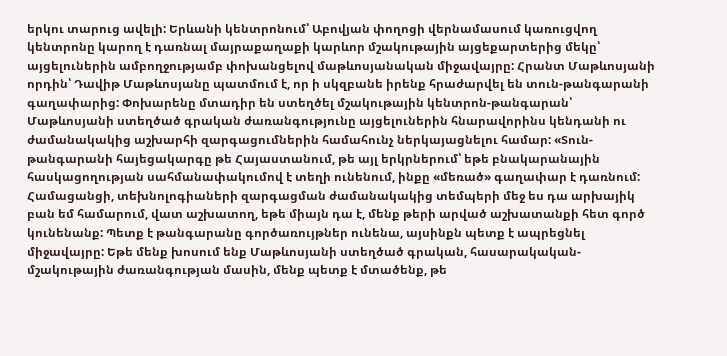երկու տարուց ավելի: Երևանի կենտրոնում՝ Աբովյան փողոցի վերնամասում կառուցվող կենտրոնը կարող է դառնալ մայրաքաղաքի կարևոր մշակութային այցեքարտերից մեկը՝ այցելուներին ամբողջությամբ փոխանցելով մաթևոսյանական միջավայրը: Հրանտ Մաթևոսյանի որդին՝ Դավիթ Մաթևոսյանը պատմում է, որ ի սկզբանե իրենք հրաժարվել են տուն-թանգարանի գաղափարից: Փոխարենը մտադիր են ստեղծել մշակութային կենտրոն-թանգարան՝ Մաթևոսյանի ստեղծած գրական ժառանգությունը այցելուներին հնարավորինս կենդանի ու ժամանակակից աշխարհի զարգացումներին համահունչ ներկայացնելու համար: «Տուն-թանգարանի հայեցակարգը թե Հայաստանում, թե այլ երկրներում՝ եթե բնակարանային հասկացողության սահմանափակումով է տեղի ունենում, ինքը «մեռած» գաղափար է դառնում: Համացանցի, տեխնոլոգիաների զարգացման ժամանակակից տեմպերի մեջ ես դա արխայիկ բան եմ համարում, վատ աշխատող, եթե միայն դա է, մենք թերի արված աշխատանքի հետ գործ կունենանք: Պետք է թանգարանը գործառույթներ ունենա, այսինքն պետք է ապրեցնել միջավայրը: Եթե մենք խոսում ենք Մաթևոսյանի ստեղծած գրական, հասարակական-մշակութային ժառանգության մասին, մենք պետք է մտածենք, թե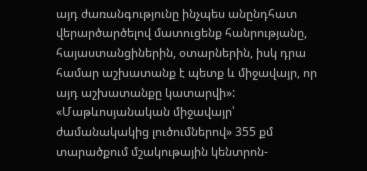այդ ժառանգությունը ինչպես անընդհատ վերարծարծելով մատուցենք հանրությանը, հայաստանցիներին, օտարներին, իսկ դրա համար աշխատանք է պետք և միջավայր, որ այդ աշխատանքը կատարվի»: «Մաթևոսյանական միջավայր՝ ժամանակակից լուծումներով» 355 քմ տարածքում մշակութային կենտրոն-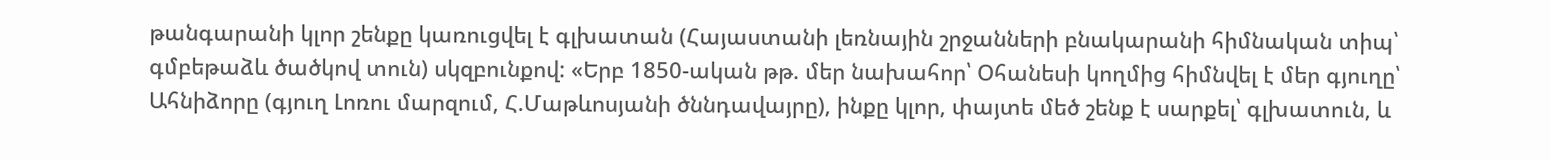թանգարանի կլոր շենքը կառուցվել է գլխատան (Հայաստանի լեռնային շրջանների բնակարանի հիմնական տիպ՝ գմբեթաձև ծածկով տուն) սկզբունքով: «Երբ 1850-ական թթ. մեր նախահոր՝ Օհանեսի կողմից հիմնվել է մեր գյուղը՝ Ահնիձորը (գյուղ Լոռու մարզում, Հ.Մաթևոսյանի ծննդավայրը), ինքը կլոր, փայտե մեծ շենք է սարքել՝ գլխատուն, և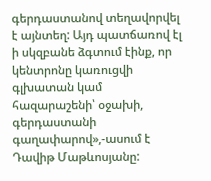գերդաստանով տեղավորվել է այնտեղ: Այդ պատճառով էլ ի սկզբանե ձգտում էինք, որ կենտրոնը կառուցվի գլխատան կամ հազարաշենի՝ օջախի, գերդաստանի գաղափարով»,-ասում է Դավիթ Մաթևոսյանը: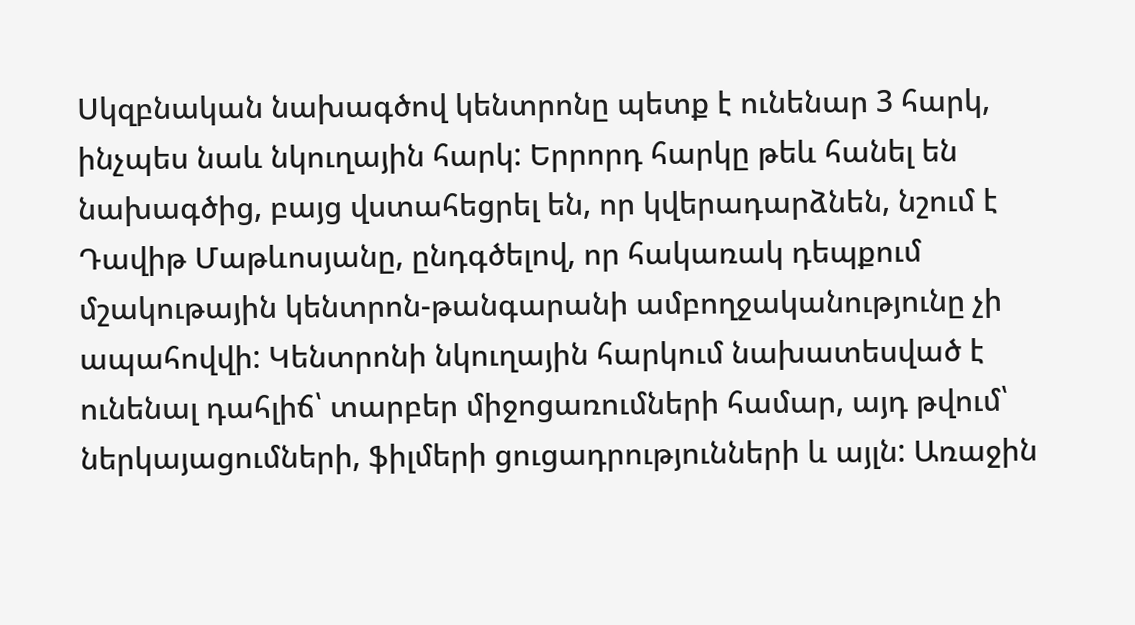Սկզբնական նախագծով կենտրոնը պետք է ունենար 3 հարկ, ինչպես նաև նկուղային հարկ: Երրորդ հարկը թեև հանել են նախագծից, բայց վստահեցրել են, որ կվերադարձնեն, նշում է Դավիթ Մաթևոսյանը, ընդգծելով, որ հակառակ դեպքում մշակութային կենտրոն-թանգարանի ամբողջականությունը չի ապահովվի: Կենտրոնի նկուղային հարկում նախատեսված է ունենալ դահլիճ՝ տարբեր միջոցառումների համար, այդ թվում՝ ներկայացումների, ֆիլմերի ցուցադրությունների և այլն: Առաջին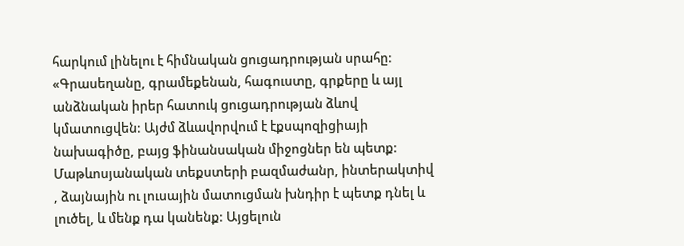հարկում լինելու է հիմնական ցուցադրության սրահը: «Գրասեղանը, գրամեքենան, հագուստը, գրքերը և այլ անձնական իրեր հատուկ ցուցադրության ձևով կմատուցվեն: Այժմ ձևավորվում է էքսպոզիցիայի նախագիծը, բայց ֆինանսական միջոցներ են պետք: Մաթևոսյանական տեքստերի բազմաժանր, ինտերակտիվ , ձայնային ու լուսային մատուցման խնդիր է պետք դնել և լուծել, և մենք դա կանենք: Այցելուն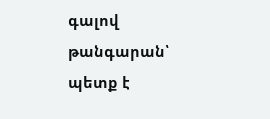գալով թանգարան՝ պետք է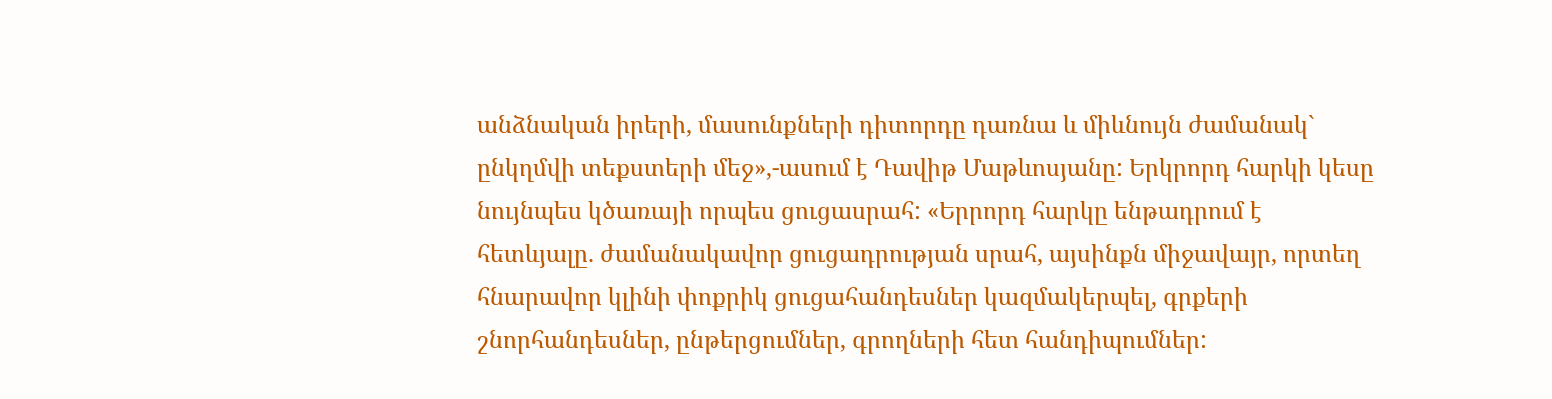անձնական իրերի, մասունքների դիտորդը դառնա և միևնույն ժամանակ` ընկղմվի տեքստերի մեջ»,-ասում է Դավիթ Մաթևոսյանը: Երկրորդ հարկի կեսը նույնպես կծառայի որպես ցուցասրահ: «Երրորդ հարկը ենթադրում է հետևյալը. ժամանակավոր ցուցադրության սրահ, այսինքն միջավայր, որտեղ հնարավոր կլինի փոքրիկ ցուցահանդեսներ կազմակերպել, գրքերի շնորհանդեսներ, ընթերցումներ, գրողների հետ հանդիպումներ: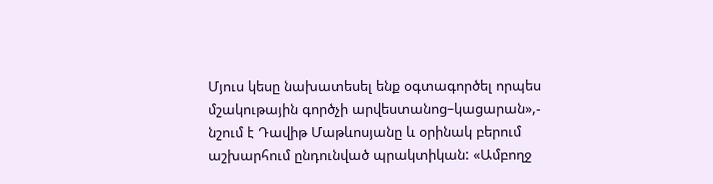Մյուս կեսը նախատեսել ենք օգտագործել որպես մշակութային գործչի արվեստանոց–կացարան»,- նշում է Դավիթ Մաթևոսյանը և օրինակ բերում աշխարհում ընդունված պրակտիկան: «Ամբողջ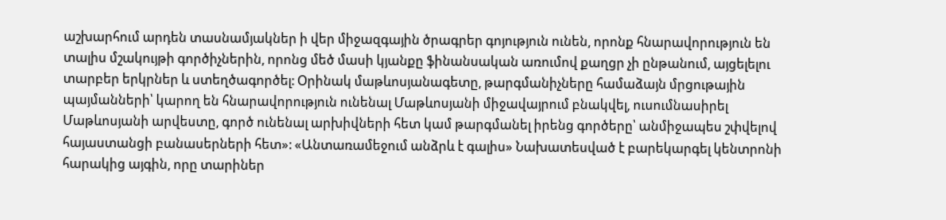աշխարհում արդեն տասնամյակներ ի վեր միջազգային ծրագրեր գոյություն ունեն, որոնք հնարավորություն են տալիս մշակույթի գործիչներին, որոնց մեծ մասի կյանքը ֆինանսական առումով քաղցր չի ընթանում, այցելելու տարբեր երկրներ և ստեղծագործել: Օրինակ մաթևոսյանագետը, թարգմանիչները համաձայն մրցութային պայմանների՝ կարող են հնարավորություն ունենալ Մաթևոսյանի միջավայրում բնակվել, ուսումնասիրել Մաթևոսյանի արվեստը, գործ ունենալ արխիվների հետ կամ թարգմանել իրենց գործերը՝ անմիջապես շփվելով հայաստանցի բանասերների հետ»: «Անտառամեջում անձրև է գալիս» Նախատեսված է բարեկարգել կենտրոնի հարակից այգին, որը տարիներ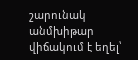շարունակ անմխիթար վիճակում է եղել՝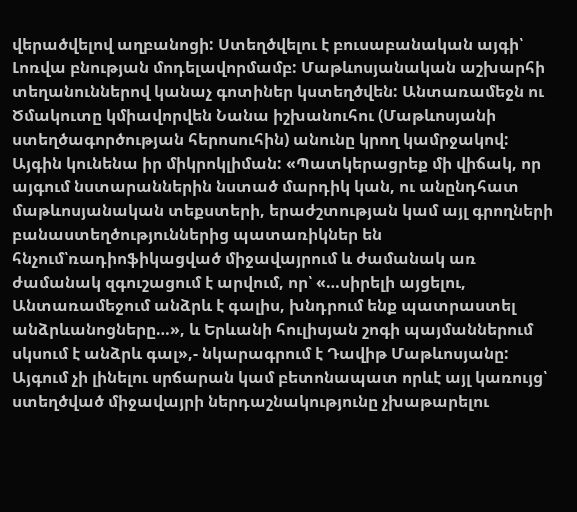վերածվելով աղբանոցի: Ստեղծվելու է բուսաբանական այգի՝ Լոռվա բնության մոդելավորմամբ: Մաթևոսյանական աշխարհի տեղանուններով կանաչ գոտիներ կստեղծվեն: Անտառամեջն ու Ծմակուտը կմիավորվեն Նանա իշխանուհու (Մաթևոսյանի ստեղծագործության հերոսուհին) անունը կրող կամրջակով: Այգին կունենա իր միկրոկլիման: «Պատկերացրեք մի վիճակ, որ այգում նստարաններին նստած մարդիկ կան, ու անընդհատ մաթևոսյանական տեքստերի, երաժշտության կամ այլ գրողների բանաստեղծություններից պատառիկներ են հնչում՝ռադիոֆիկացված միջավայրում և ժամանակ առ ժամանակ զգուշացում է արվում, որ՝ «…սիրելի այցելու, Անտառամեջում անձրև է գալիս, խնդրում ենք պատրաստել անձրևանոցները…», և Երևանի հուլիսյան շոգի պայմաններում սկսում է անձրև գալ»,- նկարագրում է Դավիթ Մաթևոսյանը: Այգում չի լինելու սրճարան կամ բետոնապատ որևէ այլ կառույց՝ ստեղծված միջավայրի ներդաշնակությունը չխաթարելու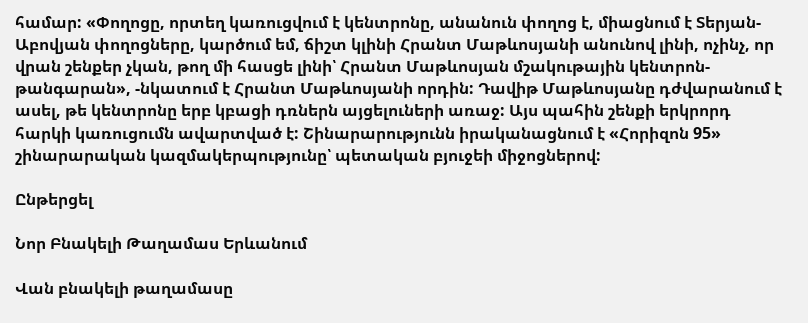համար: «Փողոցը, որտեղ կառուցվում է կենտրոնը, անանուն փողոց է, միացնում է Տերյան-Աբովյան փողոցները, կարծում եմ, ճիշտ կլինի Հրանտ Մաթևոսյանի անունով լինի, ոչինչ, որ վրան շենքեր չկան, թող մի հասցե լինի՝ Հրանտ Մաթևոսյան մշակութային կենտրոն-թանգարան», -նկատում է Հրանտ Մաթևոսյանի որդին: Դավիթ Մաթևոսյանը դժվարանում է ասել, թե կենտրոնը երբ կբացի դռներն այցելուների առաջ: Այս պահին շենքի երկրորդ հարկի կառուցումն ավարտված է: Շինարարությունն իրականացնում է «Հորիզոն 95» շինարարական կազմակերպությունը՝ պետական բյուջեի միջոցներով:

Ընթերցել

Նոր Բնակելի Թաղամաս Երևանում

Վան բնակելի թաղամասը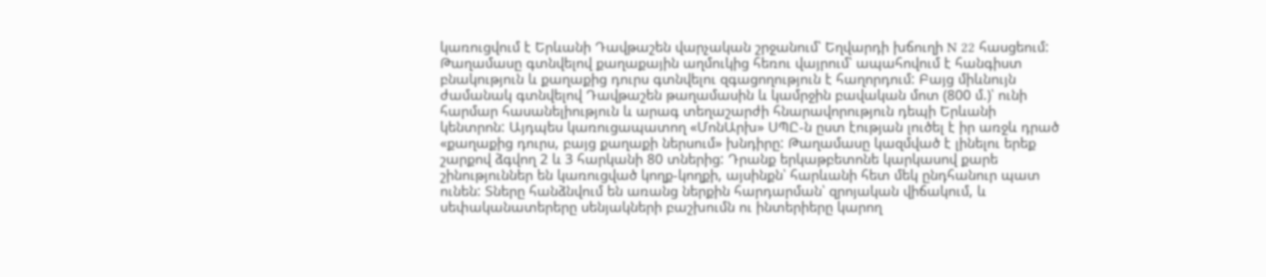կառուցվում է Երևանի Դավթաշեն վարչական շրջանում՝ Եղվարդի խճուղի N 22 հասցեում: Թաղամասը գտնվելով քաղաքային աղմուկից հեռու վայրում՝ ապահովում է հանգիստ բնակություն և քաղաքից դուրս գտնվելու զգացողություն է հաղորդում: Բայց միևնույն ժամանակ գտնվելով Դավթաշեն թաղամասին և կամրջին բավական մոտ (800 մ.)՝ ունի հարմար հասանելիություն և արագ տեղաշարժի հնարավորություն դեպի Երևանի կենտրոն: Այդպես կառուցապատող «ՄոնԱրխ» ՍՊԸ-ն ըստ էության լուծել է իր առջև դրած «քաղաքից դուրս, բայց քաղաքի ներսում» խնդիրը: Թաղամասը կազմված է լինելու երեք շարքով ձգվող 2 և 3 հարկանի 80 տներից: Դրանք երկաթբետոնե կարկասով քարե շինություններ են կառուցված կողք-կողքի, այսինքն՝ հարևանի հետ մեկ ընդհանուր պատ ունեն: Տները հանձնվում են առանց ներքին հարդարման՝ զրոյական վիճակում, և սեփականատերերը սենյակների բաշխումն ու ինտերիերը կարող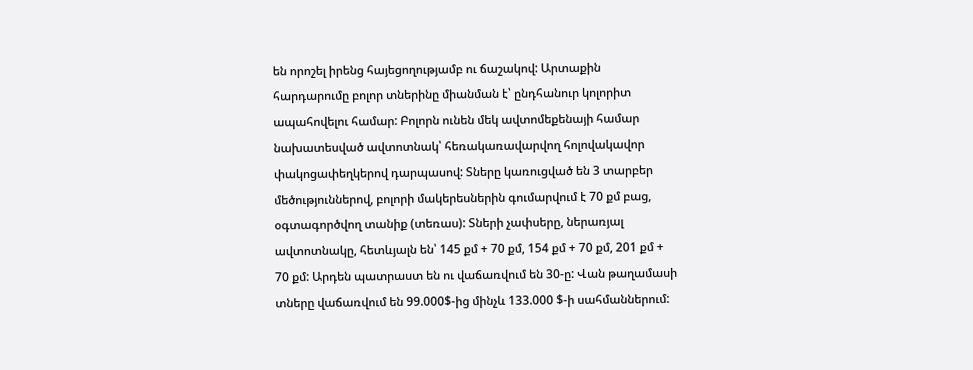են որոշել իրենց հայեցողությամբ ու ճաշակով: Արտաքին հարդարումը բոլոր տներինը միանման է՝ ընդհանուր կոլորիտ ապահովելու համար: Բոլորն ունեն մեկ ավտոմեքենայի համար նախատեսված ավտոտնակ՝ հեռակառավարվող հոլովակավոր փակոցափեղկերով դարպասով: Տները կառուցված են 3 տարբեր մեծություններով, բոլորի մակերեսներին գումարվում է 70 քմ բաց, օգտագործվող տանիք (տեռաս): Տների չափսերը, ներառյալ ավտոտնակը, հետևյալն են՝ 145 քմ + 70 քմ, 154 քմ + 70 քմ, 201 քմ + 70 քմ: Արդեն պատրաստ են ու վաճառվում են 30-ը: Վան թաղամասի տները վաճառվում են 99.000$-ից մինչև 133.000 $-ի սահմաններում: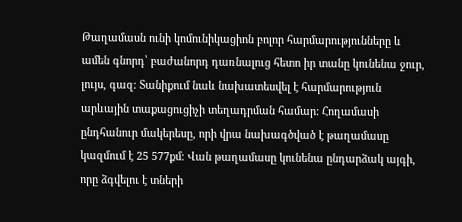Թաղամասն ունի կոմունիկացիոն բոլոր հարմարությունները և ամեն գնորդ՝ բաժանորդ դառնալուց հետո իր տանը կունենա ջուր, լույս, գազ: Տանիքում նաև նախատեսվել է հարմարություն արևային տաքացուցիչի տեղադրման համար: Հողամասի ընդհանուր մակերեսը, որի վրա նախագծված է թաղամասը կազմում է 25 577քմ։ Վան թաղամասը կունենա ընդարձակ այգի, որը ձգվելու է տների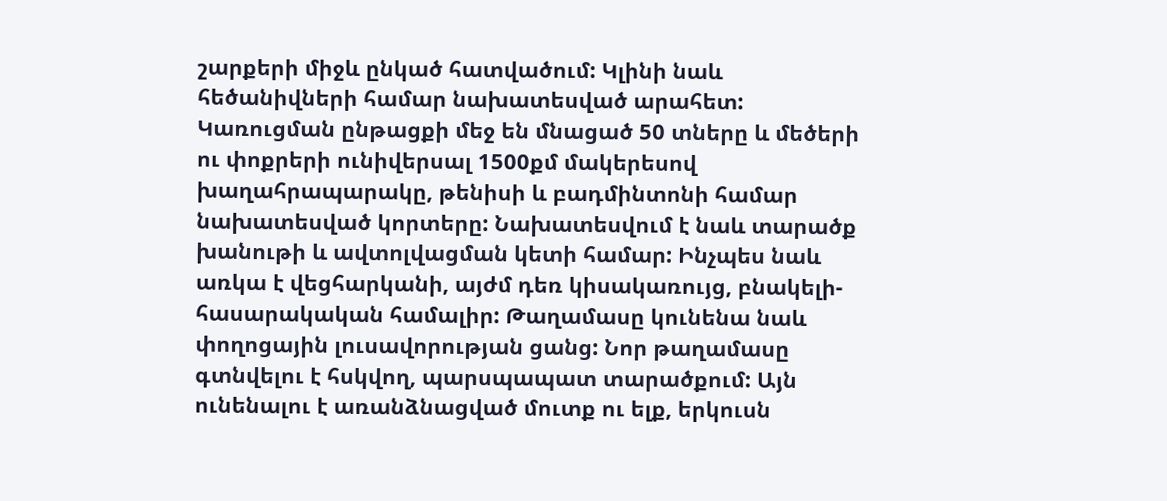շարքերի միջև ընկած հատվածում: Կլինի նաև հեծանիվների համար նախատեսված արահետ: Կառուցման ընթացքի մեջ են մնացած 50 տները և մեծերի ու փոքրերի ունիվերսալ 1500քմ մակերեսով խաղահրապարակը, թենիսի և բադմինտոնի համար նախատեսված կորտերը: Նախատեսվում է նաև տարածք խանութի և ավտոլվացման կետի համար: Ինչպես նաև առկա է վեցհարկանի, այժմ դեռ կիսակառույց, բնակելի-հասարակական համալիր: Թաղամասը կունենա նաև փողոցային լուսավորության ցանց: Նոր թաղամասը գտնվելու է հսկվող, պարսպապատ տարածքում: Այն ունենալու է առանձնացված մուտք ու ելք, երկուսն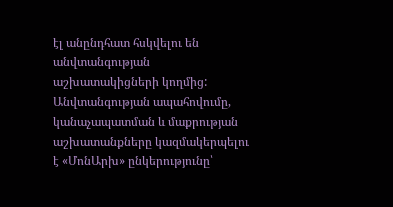էլ անընդհատ հսկվելու են անվտանգության աշխատակիցների կողմից: Անվտանգության ապահովումը, կանաչապատման և մաքրության աշխատանքները կազմակերպելու է «ՄոնԱրխ» ընկերությունը՝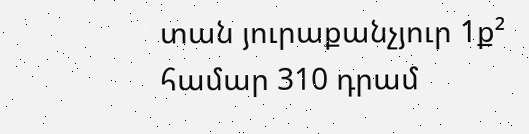տան յուրաքանչյուր 1ք² համար 310 դրամ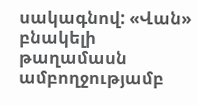սակագնով: «Վան» բնակելի թաղամասն ամբողջությամբ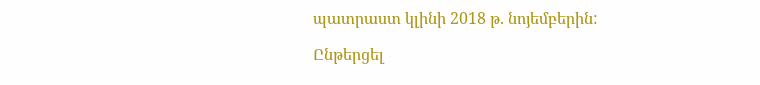պատրաստ կլինի 2018 թ. նոյեմբերին:

Ընթերցել